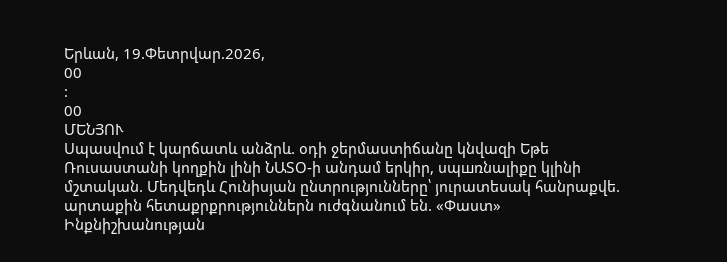Երևան, 19.Փետրվար.2026,
00
:
00
ՄԵՆՅՈՒ
Սպասվում է կարճատև անձրև. օդի ջերմաստիճանը կնվազի Եթե Ռուսաստանի կողքին լինի ՆԱՏՕ-ի անդամ երկիր, սպшռնալիքը կլինի մշտական. Մեդվեդև Հունիսյան ընտրությունները՝ յուրատեսակ հանրաքվե. արտաքին հետաքրքրություններն ուժգնանում են. «Փաստ» Ինքնիշխանության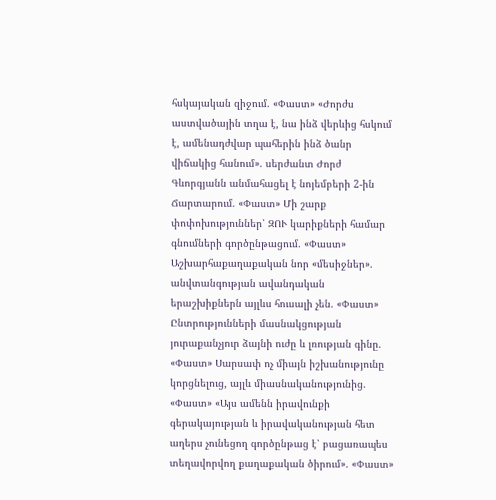հսկայական զիջում. «Փաստ» «Ժորժս աստվածային տղա է, նա ինձ վերևից հսկում է, ամենադժվար պահերին ինձ ծանր վիճակից հանում». սերժանտ Ժորժ Գևորգյանն անմահացել է նոյեմբերի 2-ին Ճարտարում. «Փաստ» Մի շարք փոփոխություններ՝ ԶՈՒ կարիքների համար գնումների գործընթացում. «Փաստ» Աշխարհաքաղաքական նոր «մեսիջներ». անվտանգության ավանդական երաշխիքներն այլևս հուսալի չեն. «Փաստ» Ընտրությունների մասնակցության յուրաքանչյուր ձայնի ուժը և լռության գինը. «Փաստ» Սարսափ ոչ միայն իշխանությունը կորցնելուց, այլև միասնականությունից. «Փաստ» «Այս ամենն իրավունքի գերակայության և իրավականության հետ աղերս չունեցող գործընթաց է՝ բացառապես տեղավորվող քաղաքական ծիրում». «Փաստ»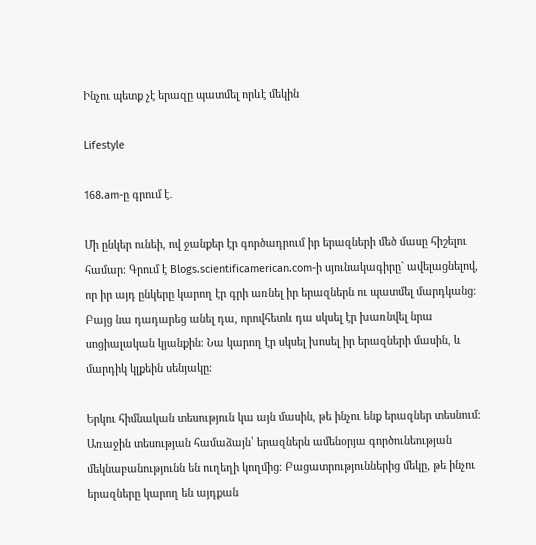Ինչու պետք չէ երազը պատմել որևէ մեկին

Lifestyle

168.am-ը գրում է․

Մի ընկեր ունեի, ով ջանքեր էր գործադրում իր երազների մեծ մասը հիշելու համար։ Գրում է Blogs.scientificamerican.com-ի սյունակագիրը` ավելացնելով, որ իր այդ ընկերը կարող էր գրի առնել իր երազներն ու պատմել մարդկանց։ Բայց նա դադարեց անել դա, որովհետև դա սկսել էր խառնվել նրա սոցիալական կյանքին։ Նա կարող էր սկսել խոսել իր երազների մասին, և մարդիկ կլքեին սենյակը։

Երկու հիմնական տեսություն կա այն մասին, թե ինչու ենք երազներ տեսնում։ Առաջին տեսության համաձայն՝ երազներն ամենօրյա գործունեության մեկնաբանությունն են ուղեղի կողմից։ Բացատրություններից մեկը, թե ինչու երազները կարող են այդքան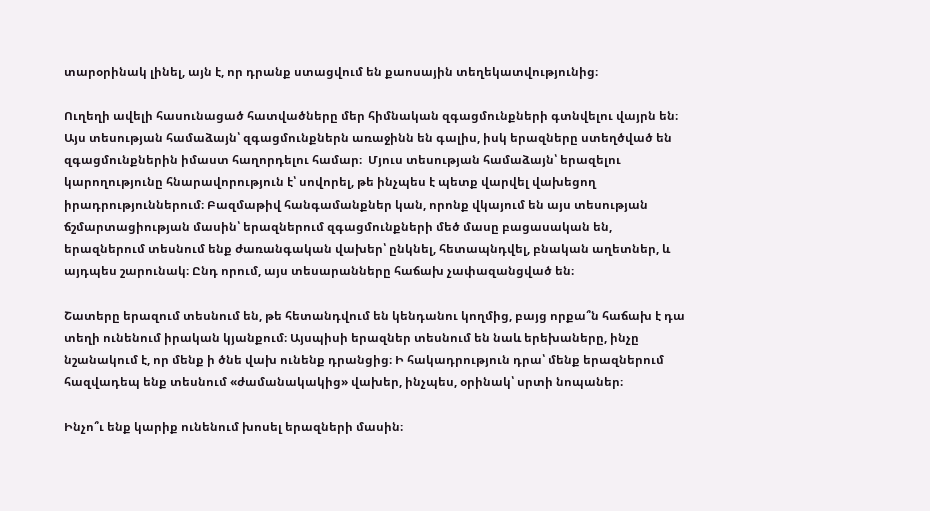տարօրինակ լինել, այն է, որ դրանք ստացվում են քաոսային տեղեկատվությունից։

Ուղեղի ավելի հասունացած հատվածները մեր հիմնական զգացմունքների գտնվելու վայրն են։ Այս տեսության համաձայն՝ զգացմունքներն առաջինն են գալիս, իսկ երազները ստեղծված են զգացմունքներին իմաստ հաղորդելու համար։  Մյուս տեսության համաձայն՝ երազելու կարողությունը հնարավորություն է՝ սովորել, թե ինչպես է պետք վարվել վախեցող իրադրություններում։ Բազմաթիվ հանգամանքներ կան, որոնք վկայում են այս տեսության ճշմարտացիության մասին՝ երազներում զգացմունքների մեծ մասը բացասական են, երազներում տեսնում ենք ժառանգական վախեր՝ ընկնել, հետապնդվել, բնական աղետներ, և այդպես շարունակ։ Ընդ որում, այս տեսարանները հաճախ չափազանցված են։

Շատերը երազում տեսնում են, թե հետանդվում են կենդանու կողմից, բայց որքա՞ն հաճախ է դա տեղի ունենում իրական կյանքում։ Այսպիսի երազներ տեսնում են նաև երեխաները, ինչը նշանակում է, որ մենք ի ծնե վախ ունենք դրանցից։ Ի հակադրություն դրա՝ մենք երազներում հազվադեպ ենք տեսնում «ժամանակակից» վախեր, ինչպես, օրինակ՝ սրտի նոպաներ։

Ինչո՞ւ ենք կարիք ունենում խոսել երազների մասին։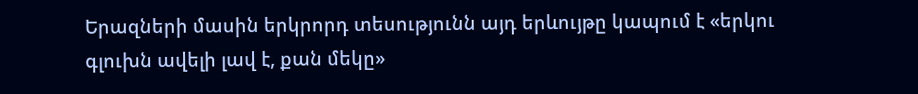Երազների մասին երկրորդ տեսությունն այդ երևույթը կապում է «երկու գլուխն ավելի լավ է, քան մեկը»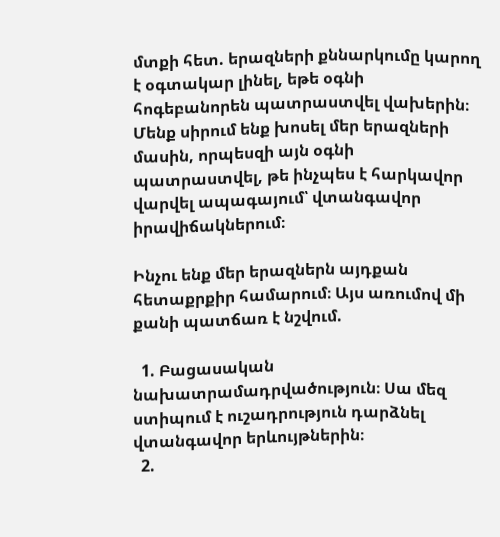մտքի հետ. երազների քննարկումը կարող է օգտակար լինել, եթե օգնի հոգեբանորեն պատրաստվել վախերին։ Մենք սիրում ենք խոսել մեր երազների մասին, որպեսզի այն օգնի պատրաստվել, թե ինչպես է հարկավոր վարվել ապագայում՝ վտանգավոր իրավիճակներում։

Ինչու ենք մեր երազներն այդքան հետաքրքիր համարում։ Այս առումով մի քանի պատճառ է նշվում.

  1. Բացասական նախատրամադրվածություն։ Սա մեզ ստիպում է ուշադրություն դարձնել վտանգավոր երևույթներին։
  2.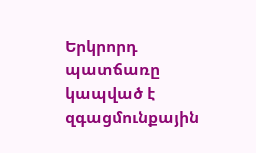Երկրորդ պատճառը կապված է զգացմունքային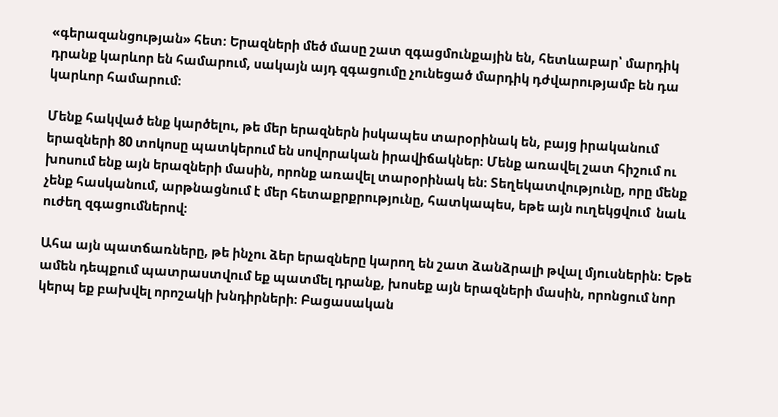«գերազանցության» հետ։ Երազների մեծ մասը շատ զգացմունքային են, հետևաբար՝ մարդիկ դրանք կարևոր են համարում, սակայն այդ զգացումը չունեցած մարդիկ դժվարությամբ են դա կարևոր համարում։

Մենք հակված ենք կարծելու, թե մեր երազներն իսկապես տարօրինակ են, բայց իրականում երազների 80 տոկոսը պատկերում են սովորական իրավիճակներ։ Մենք առավել շատ հիշում ու խոսում ենք այն երազների մասին, որոնք առավել տարօրինակ են։ Տեղեկատվությունը, որը մենք չենք հասկանում, արթնացնում է մեր հետաքրքրությունը, հատկապես, եթե այն ուղեկցվում  նաև ուժեղ զգացումներով։

Ահա այն պատճառները, թե ինչու ձեր երազները կարող են շատ ձանձրալի թվալ մյուսներին։ Եթե ամեն դեպքում պատրաստվում եք պատմել դրանք, խոսեք այն երազների մասին, որոնցում նոր կերպ եք բախվել որոշակի խնդիրների։ Բացասական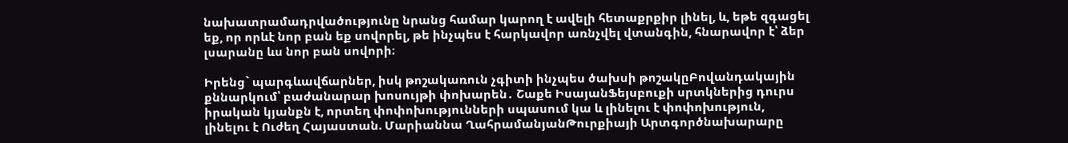նախատրամադրվածությունը նրանց համար կարող է ավելի հետաքրքիր լինել, և, եթե զգացել եք, որ որևէ նոր բան եք սովորել, թե ինչպես է հարկավոր առնչվել վտանգին, հնարավոր է՝ ձեր լսարանը ևս նոր բան սովորի։

Իրենց` պարգևավճարներ, իսկ թոշակառուն չգիտի ինչպես ծախսի թոշակըԲովանդակային քննարկում՝ բաժանարար խոսույթի փոխարեն․ Շաքե ԻսայանՖեյսբուքի սրտկներից դուրս իրական կյանքն է, որտեղ փոփոխությունների սպասում կա և լինելու է փոփոխություն, լինելու է Ուժեղ Հայաստան. Մարիաննա ՂահրամանյանԹուրքիայի Արտգործնախարարը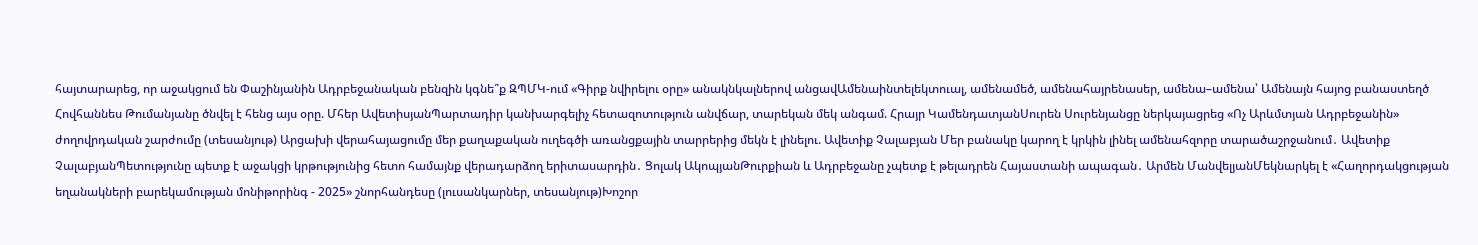հայտարարեց, որ աջակցում են Փաշինյանին Ադրբեջանական բենզին կգնե՞ք ԶՊՄԿ-ում «Գիրք նվիրելու օրը» անակնկալներով անցավԱմենաինտելեկտուալ, ամենամեծ, ամենահայրենասեր, ամենա–ամենա՝ Ամենայն հայոց բանաստեղծ Հովհաննես Թումանյանը ծնվել է հենց այս օրը. Մհեր ԱվետիսյանՊարտադիր կանխարգելիչ հետազոտություն անվճար, տարեկան մեկ անգամ. Հրայր ԿամենդատյանՍուրեն Սուրենյանցը ներկայացրեց «Ոչ Արևմտյան Ադրբեջանին» ժողովրդական շարժումը (տեսանյութ) Արցախի վերահայացումը մեր քաղաքական ուղեգծի առանցքային տարրերից մեկն է լինելու. Ավետիք Չալաբյան Մեր բանակը կարող է կրկին լինել ամենահզորը տարածաշրջանում․ Ավետիք ՉալաբյանՊետությունը պետք է աջակցի կրթությունից հետո համայնք վերադարձող երիտասարդին․ Ցոլակ ԱկոպյանԹուրքիան և Ադրբեջանը չպետք է թելադրեն Հայաստանի ապագան․ Արմեն ՄանվելյանՄեկնարկել է «Հաղորդակցության եղանակների բարեկամության մոնիթորինգ - 2025» շնորհանդեսը (լուսանկարներ, տեսանյութ)Խոշոր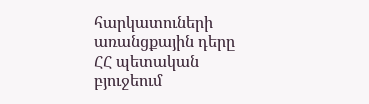հարկատուների առանցքային դերը ՀՀ պետական բյուջեում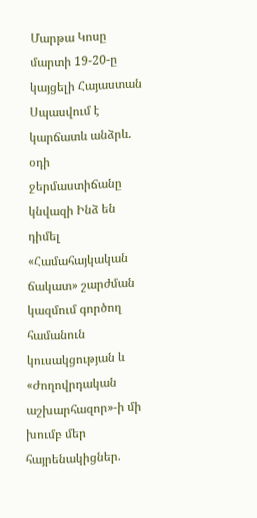Մարթա Կոսը մարտի 19-20-ը կայցելի Հայաստան Սպասվում է կարճատև անձրև. օդի ջերմաստիճանը կնվազի Ինձ են դիմել «Համահայկական ճակատ» շարժման կազմում գործող համանուն կուսակցության և «Ժողովրդական աշխարհազոր»-ի մի խումբ մեր հայրենակիցներ.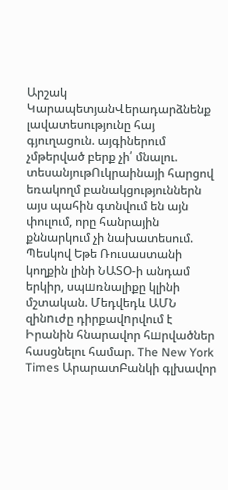Արշակ ԿարապետյանՎերադարձնենք լավատեսությունը հայ գյուղացուն. այգիներում չմթերված բերք չի՛ մնալու. տեսանյութՈւկրաինայի հարցով եռակողմ բանակցություններն այս պահին գտնվում են այն փուլում, որը հանրային քննարկում չի նախատեսում. Պեսկով Եթե Ռուսաստանի կողքին լինի ՆԱՏՕ-ի անդամ երկիր, սպшռնալիքը կլինի մշտական. Մեդվեդև ԱՄՆ զինnւժը դիրքավnրվում է Իրանին հնարավոր հшրվածներ հասցնելու համար. The New York Times ԱրարատԲանկի գլխավոր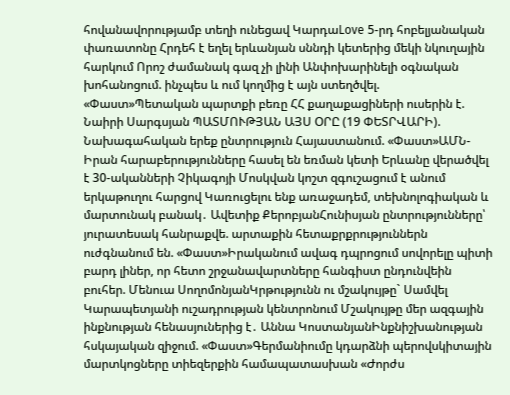հովանավորությամբ տեղի ունեցավ ԿարդաLove 5-րդ հոբելյանական փառատոնը Հրդեհ է եղել երևանյան սննդի կետերից մեկի նկուղային հարկում Որոշ ժամանակ գազ չի լինի Անփոխարինելի օգնական խոհանոցում. ինչպես և ում կողմից է այն ստեղծվել. «Փաստ»Պետական պարտքի բեռը ՀՀ քաղաքացիների ուսերին է. Նաիրի Սարգսյան ՊԱՏՄՈՒԹՅԱՆ ԱՅՍ ՕՐԸ (19 ՓԵՏՐՎԱՐԻ). Նախագահական երեք ընտրություն Հայաստանում. «Փաստ»ԱՄՆ-Իրան հարաբերությունները հասել են եռման կետի Երևանը վերածվել է 30-ականների Չիկագոյի Մոսկվան կոշտ զգուշացում է անում երկաթուղու հարցով Կառուցելու ենք առաջադեմ, տեխնոլոգիական և մարտունակ բանակ․ Ավետիք ՔերոբյանՀունիսյան ընտրությունները՝ յուրատեսակ հանրաքվե. արտաքին հետաքրքրություններն ուժգնանում են. «Փաստ»Իրականում ավագ դպրոցում սովորելը պիտի բարդ լիներ, որ հետո շրջանավարտները հանգիստ ընդունվեին բուհեր. Մենուա ՍողոմոնյանԿրթությունն ու մշակույթը` Սամվել Կարապետյանի ուշադրության կենտրոնում Մշակույթը մեր ազգային ինքնության հենասյուներից է․ Աննա ԿոստանյանԻնքնիշխանության հսկայական զիջում. «Փաստ»Գերմանիումը կդարձնի պերովսկիտային մարտկոցները տիեզերքին համապատասխան «Ժորժս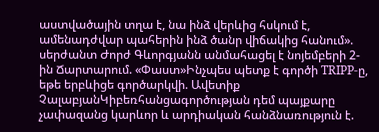աստվածային տղա է, նա ինձ վերևից հսկում է, ամենադժվար պահերին ինձ ծանր վիճակից հանում». սերժանտ Ժորժ Գևորգյանն անմահացել է նոյեմբերի 2-ին Ճարտարում. «Փաստ»Ինչպես պետք է գործի TRIPP-ը, եթե երբևիցե գործարկվի. Ավետիք ՉալաբյանԿիբեռհանցագործության դեմ պայքարը չափազանց կարևոր և արդիական հանձնառություն է.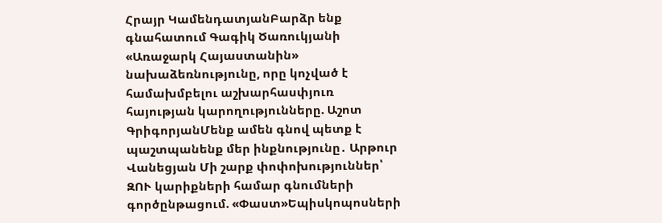Հրայր ԿամենդատյանԲարձր ենք գնահատում Գագիկ Ծառուկյանի «Առաջարկ Հայաստանին» նախաձեռնությունը, որը կոչված է համախմբելու աշխարհասփյուռ հայության կարողությունները. Աշոտ ԳրիգորյանՄենք ամեն գնով պետք է պաշտպանենք մեր ինքնությունը․ Արթուր Վանեցյան Մի շարք փոփոխություններ՝ ԶՈՒ կարիքների համար գնումների գործընթացում. «Փաստ»Եպիսկոպոսների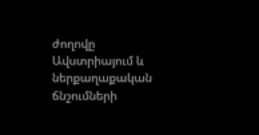ժողովը Ավստրիայում և ներքաղաքական ճնշումների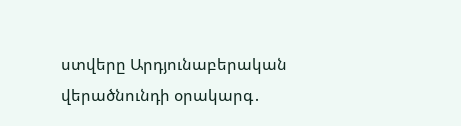ստվերը Արդյունաբերական վերածնունդի օրակարգ․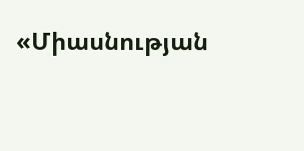«Միասնության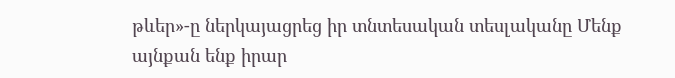թևեր»-ը ներկայացրեց իր տնտեսական տեսլականը Մենք այնքան ենք իրար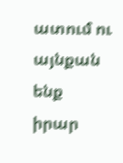ատում ու այնքան ենք իրար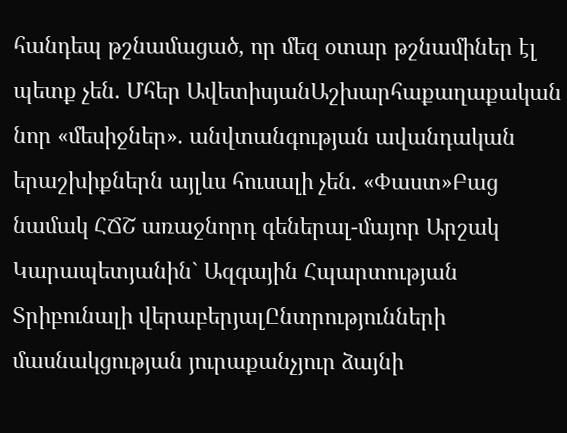հանդեպ թշնամացած, որ մեզ օտար թշնամիներ էլ պետք չեն. Մհեր ԱվետիսյանԱշխարհաքաղաքական նոր «մեսիջներ». անվտանգության ավանդական երաշխիքներն այլևս հուսալի չեն. «Փաստ»Բաց նամակ ՀՃՇ առաջնորդ գեներալ-մայոր Արշակ Կարապետյանին` Ազգային Հպարտության Տրիբունալի վերաբերյալԸնտրությունների մասնակցության յուրաքանչյուր ձայնի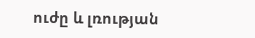ուժը և լռության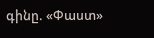գինը. «Փաստ»